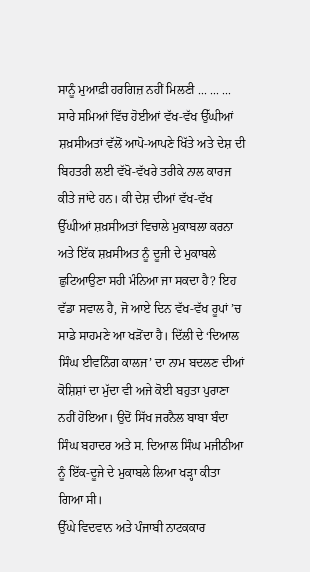ਸਾਨੂੰ ਮੁਆਫ਼ੀ ਹਰਗਿਜ਼ ਨਹੀਂ ਮਿਲਣੀ ... ... ...
ਸਾਰੇ ਸਮਿਆਂ ਵਿੱਚ ਹੋਈਆਂ ਵੱਖ-ਵੱਖ ਉੱਘੀਆਂ ਸ਼ਖ਼ਸੀਅਤਾਂ ਵੱਲੋਂ ਆਪੋ-ਆਪਣੇ ਖਿੱਤੇ ਅਤੇ ਦੇਸ਼ ਦੀ ਬਿਹਤਰੀ ਲਈ ਵੱਖੋ-ਵੱਖਰੇ ਤਰੀਕੇ ਨਾਲ ਕਾਰਜ ਕੀਤੇ ਜਾਂਦੇ ਹਨ। ਕੀ ਦੇਸ਼ ਦੀਆਂ ਵੱਖ-ਵੱਖ ਉੱਘੀਆਂ ਸ਼ਖ਼ਸੀਅਤਾਂ ਵਿਚਾਲੇ ਮੁਕਾਬਲਾ ਕਰਨਾ ਅਤੇ ਇੱਕ ਸ਼ਖ਼ਸੀਅਤ ਨੂੰ ਦੂਜੀ ਦੇ ਮੁਕਾਬਲੇ ਛੁਟਿਆਉਣਾ ਸਹੀ ਮੰਨਿਆ ਜਾ ਸਕਦਾ ਹੈ? ਇਹ ਵੱਡਾ ਸਵਾਲ ਹੈ, ਜੋ ਆਏ ਦਿਨ ਵੱਖ-ਵੱਖ ਰੂਪਾਂ ’ਚ ਸਾਡੇ ਸਾਹਮਣੇ ਆ ਖਡ਼ੋਂਦਾ ਹੈ। ਦਿੱਲੀ ਦੇ ‘ਦਿਆਲ ਸਿੰਘ ਈਵਨਿੰਗ ਕਾਲਜ’ ਦਾ ਨਾਮ ਬਦਲਣ ਦੀਆਂ ਕੋਸ਼ਿਸ਼ਾਂ ਦਾ ਮੁੱਦਾ ਵੀ ਅਜੇ ਕੋਈ ਬਹੁਤਾ ਪੁਰਾਣਾ ਨਹੀਂ ਹੋਇਆ। ਉਦੋਂ ਸਿੱਖ ਜਰਨੈਲ ਬਾਬਾ ਬੰਦਾ ਸਿੰਘ ਬਹਾਦਰ ਅਤੇ ਸ. ਦਿਆਲ ਸਿੰਘ ਮਜੀਠੀਆ ਨੂੰ ਇੱਕ-ਦੂਜੇ ਦੇ ਮੁਕਾਬਲੇ ਲਿਆ ਖਡ਼੍ਹਾ ਕੀਤਾ ਗਿਆ ਸੀ।
ਉੱਘੇ ਵਿਦਵਾਨ ਅਤੇ ਪੰਜਾਬੀ ਨਾਟਕਕਾਰ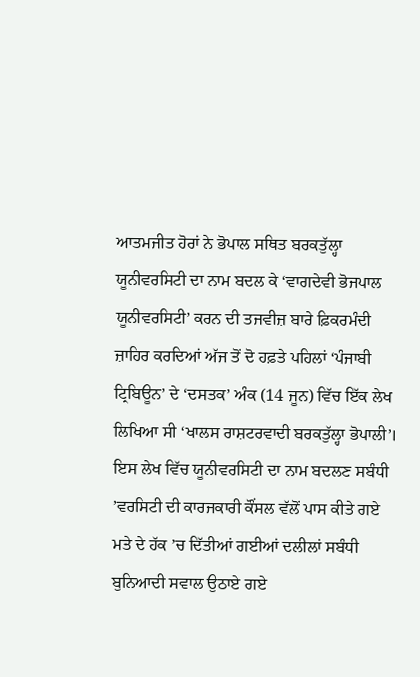ਆਤਮਜੀਤ ਹੋਰਾਂ ਨੇ ਭੋਪਾਲ ਸਥਿਤ ਬਰਕਤੁੱਲ੍ਹਾ ਯੂਨੀਵਰਸਿਟੀ ਦਾ ਨਾਮ ਬਦਲ ਕੇ ‘ਵਾਗਦੇਵੀ ਭੋਜਪਾਲ ਯੂਨੀਵਰਸਿਟੀ’ ਕਰਨ ਦੀ ਤਜਵੀਜ਼ ਬਾਰੇ ਫ਼ਿਕਰਮੰਦੀ ਜ਼ਾਹਿਰ ਕਰਦਿਆਂ ਅੱਜ ਤੋਂ ਦੋ ਹਫ਼ਤੇ ਪਹਿਲਾਂ ‘ਪੰਜਾਬੀ ਟ੍ਰਿਬਿਊਨ’ ਦੇ ‘ਦਸਤਕ’ ਅੰਕ (14 ਜੂਨ) ਵਿੱਚ ਇੱਕ ਲੇਖ ਲਿਖਿਆ ਸੀ ‘ਖਾਲਸ ਰਾਸ਼ਟਰਵਾਦੀ ਬਰਕਤੁੱਲ੍ਹਾ ਭੋਪਾਲੀ’। ਇਸ ਲੇਖ ਵਿੱਚ ਯੂਨੀਵਰਸਿਟੀ ਦਾ ਨਾਮ ਬਦਲਣ ਸਬੰਧੀ ’ਵਰਸਿਟੀ ਦੀ ਕਾਰਜਕਾਰੀ ਕੌਂਸਲ ਵੱਲੋਂ ਪਾਸ ਕੀਤੇ ਗਏ ਮਤੇ ਦੇ ਹੱਕ ’ਚ ਦਿੱਤੀਆਂ ਗਈਆਂ ਦਲੀਲਾਂ ਸਬੰਧੀ ਬੁਨਿਆਦੀ ਸਵਾਲ ਉਠਾਏ ਗਏ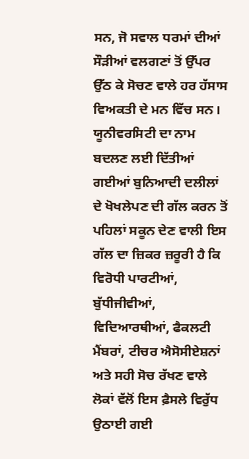ਸਨ, ਜੋ ਸਵਾਲ ਧਰਮਾਂ ਦੀਆਂ ਸੌੜੀਆਂ ਵਲਗਣਾਂ ਤੋਂ ਉੱਪਰ ਉੱਠ ਕੇ ਸੋਚਣ ਵਾਲੇ ਹਰ ਹੱਸਾਸ ਵਿਅਕਤੀ ਦੇ ਮਨ ਵਿੱਚ ਸਨ। ਯੂਨੀਵਰਸਿਟੀ ਦਾ ਨਾਮ ਬਦਲਣ ਲਈ ਦਿੱਤੀਆਂ ਗਈਆਂ ਬੁਨਿਆਦੀ ਦਲੀਲਾਂ ਦੇ ਖੋਖਲੇਪਣ ਦੀ ਗੱਲ ਕਰਨ ਤੋਂ ਪਹਿਲਾਂ ਸਕੂਨ ਦੇਣ ਵਾਲੀ ਇਸ ਗੱਲ ਦਾ ਜ਼ਿਕਰ ਜ਼ਰੂਰੀ ਹੈ ਕਿ ਵਿਰੋਧੀ ਪਾਰਟੀਆਂ, ਬੁੱਧੀਜੀਵੀਆਂ, ਵਿਦਿਆਰਥੀਆਂ, ਫੈਕਲਟੀ ਮੈਂਬਰਾਂ, ਟੀਚਰ ਐਸੋਸੀਏਸ਼ਨਾਂ ਅਤੇ ਸਹੀ ਸੋਚ ਰੱਖਣ ਵਾਲੇ ਲੋਕਾਂ ਵੱਲੋਂ ਇਸ ਫ਼ੈਸਲੇ ਵਿਰੁੱਧ ਉਠਾਈ ਗਈ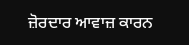ਜ਼ੋਰਦਾਰ ਆਵਾਜ਼ ਕਾਰਨ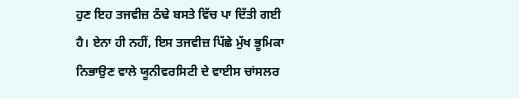ਹੁਣ ਇਹ ਤਜਵੀਜ਼ ਠੰਢੇ ਬਸਤੇ ਵਿੱਚ ਪਾ ਦਿੱਤੀ ਗਈ ਹੈ। ਏਨਾ ਹੀ ਨਹੀਂ, ਇਸ ਤਜਵੀਜ਼ ਪਿੱਛੇ ਮੁੱਖ ਭੂਮਿਕਾ ਨਿਭਾਉਣ ਵਾਲੇ ਯੂਨੀਵਰਸਿਟੀ ਦੇ ਵਾਈਸ ਚਾਂਸਲਰ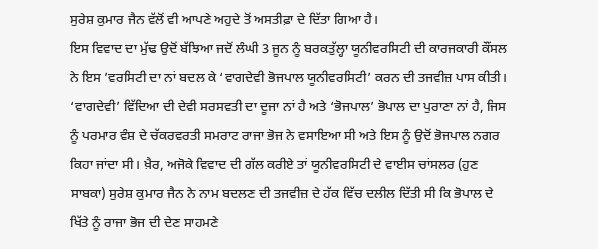ਸੁਰੇਸ਼ ਕੁਮਾਰ ਜੈਨ ਵੱਲੋਂ ਵੀ ਆਪਣੇ ਅਹੁਦੇ ਤੋਂ ਅਸਤੀਫ਼ਾ ਦੇ ਦਿੱਤਾ ਗਿਆ ਹੈ।
ਇਸ ਵਿਵਾਦ ਦਾ ਮੁੱਢ ਉਦੋਂ ਬੱਝਿਆ ਜਦੋਂ ਲੰਘੀ 3 ਜੂਨ ਨੂੰ ਬਰਕਤੁੱਲ੍ਹਾ ਯੂਨੀਵਰਸਿਟੀ ਦੀ ਕਾਰਜਕਾਰੀ ਕੌਂਸਲ ਨੇ ਇਸ ’ਵਰਸਿਟੀ ਦਾ ਨਾਂ ਬਦਲ ਕੇ ‘ਵਾਗਦੇਵੀ ਭੋਜਪਾਲ ਯੂਨੀਵਰਸਿਟੀ’ ਕਰਨ ਦੀ ਤਜਵੀਜ਼ ਪਾਸ ਕੀਤੀ। ‘ਵਾਗਦੇਵੀ’ ਵਿੱਦਿਆ ਦੀ ਦੇਵੀ ਸਰਸਵਤੀ ਦਾ ਦੂਜਾ ਨਾਂ ਹੈ ਅਤੇ ‘ਭੋਜਪਾਲ’ ਭੋਪਾਲ ਦਾ ਪੁਰਾਣਾ ਨਾਂ ਹੈ, ਜਿਸ ਨੂੰ ਪਰਮਾਰ ਵੰਸ਼ ਦੇ ਚੱਕਰਵਰਤੀ ਸਮਰਾਟ ਰਾਜਾ ਭੋਜ ਨੇ ਵਸਾਇਆ ਸੀ ਅਤੇ ਇਸ ਨੂੰ ਉਦੋਂ ਭੋਜਪਾਲ ਨਗਰ ਕਿਹਾ ਜਾਂਦਾ ਸੀ। ਖ਼ੈਰ, ਅਜੋਕੇ ਵਿਵਾਦ ਦੀ ਗੱਲ ਕਰੀਏ ਤਾਂ ਯੂਨੀਵਰਸਿਟੀ ਦੇ ਵਾਈਸ ਚਾਂਸਲਰ (ਹੁਣ ਸਾਬਕਾ) ਸੁਰੇਸ਼ ਕੁਮਾਰ ਜੈਨ ਨੇ ਨਾਮ ਬਦਲਣ ਦੀ ਤਜਵੀਜ਼ ਦੇ ਹੱਕ ਵਿੱਚ ਦਲੀਲ ਦਿੱਤੀ ਸੀ ਕਿ ਭੋਪਾਲ ਦੇ ਖਿੱਤੇ ਨੂੰ ਰਾਜਾ ਭੋਜ ਦੀ ਦੇਣ ਸਾਹਮਣੇ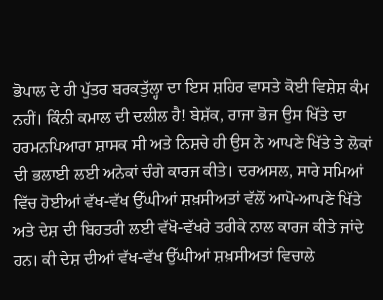ਭੋਪਾਲ ਦੇ ਹੀ ਪੁੱਤਰ ਬਰਕਤੁੱਲ੍ਹਾ ਦਾ ਇਸ ਸ਼ਹਿਰ ਵਾਸਤੇ ਕੋਈ ਵਿਸ਼ੇਸ਼ ਕੰਮ ਨਹੀਂ। ਕਿੰਨੀ ਕਮਾਲ ਦੀ ਦਲੀਲ ਹੈ! ਬੇਸ਼ੱਕ, ਰਾਜਾ ਭੋਜ ਉਸ ਖਿੱਤੇ ਦਾ ਹਰਮਨਪਿਆਰਾ ਸ਼ਾਸਕ ਸੀ ਅਤੇ ਨਿਸ਼ਚੇ ਹੀ ਉਸ ਨੇ ਆਪਣੇ ਖਿੱਤੇ ਤੇ ਲੋਕਾਂ ਦੀ ਭਲਾਈ ਲਈ ਅਨੇਕਾਂ ਚੰਗੇ ਕਾਰਜ ਕੀਤੇ। ਦਰਅਸਲ, ਸਾਰੇ ਸਮਿਆਂ ਵਿੱਚ ਹੋਈਆਂ ਵੱਖ-ਵੱਖ ਉੱਘੀਆਂ ਸ਼ਖ਼ਸੀਅਤਾਂ ਵੱਲੋਂ ਆਪੋ-ਆਪਣੇ ਖਿੱਤੇ ਅਤੇ ਦੇਸ਼ ਦੀ ਬਿਹਤਰੀ ਲਈ ਵੱਖੋ-ਵੱਖਰੇ ਤਰੀਕੇ ਨਾਲ ਕਾਰਜ ਕੀਤੇ ਜਾਂਦੇ ਹਨ। ਕੀ ਦੇਸ਼ ਦੀਆਂ ਵੱਖ-ਵੱਖ ਉੱਘੀਆਂ ਸ਼ਖ਼ਸੀਅਤਾਂ ਵਿਚਾਲੇ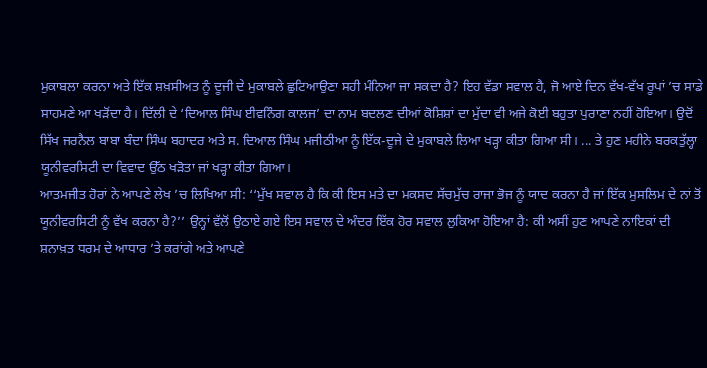ਮੁਕਾਬਲਾ ਕਰਨਾ ਅਤੇ ਇੱਕ ਸ਼ਖ਼ਸੀਅਤ ਨੂੰ ਦੂਜੀ ਦੇ ਮੁਕਾਬਲੇ ਛੁਟਿਆਉਣਾ ਸਹੀ ਮੰਨਿਆ ਜਾ ਸਕਦਾ ਹੈ? ਇਹ ਵੱਡਾ ਸਵਾਲ ਹੈ, ਜੋ ਆਏ ਦਿਨ ਵੱਖ-ਵੱਖ ਰੂਪਾਂ ’ਚ ਸਾਡੇ ਸਾਹਮਣੇ ਆ ਖੜੋਂਦਾ ਹੈ। ਦਿੱਲੀ ਦੇ ‘ਦਿਆਲ ਸਿੰਘ ਈਵਨਿੰਗ ਕਾਲਜ’ ਦਾ ਨਾਮ ਬਦਲਣ ਦੀਆਂ ਕੋਸ਼ਿਸ਼ਾਂ ਦਾ ਮੁੱਦਾ ਵੀ ਅਜੇ ਕੋਈ ਬਹੁਤਾ ਪੁਰਾਣਾ ਨਹੀਂ ਹੋਇਆ। ਉਦੋਂ ਸਿੱਖ ਜਰਨੈਲ ਬਾਬਾ ਬੰਦਾ ਸਿੰਘ ਬਹਾਦਰ ਅਤੇ ਸ. ਦਿਆਲ ਸਿੰਘ ਮਜੀਠੀਆ ਨੂੰ ਇੱਕ-ਦੂਜੇ ਦੇ ਮੁਕਾਬਲੇ ਲਿਆ ਖੜ੍ਹਾ ਕੀਤਾ ਗਿਆ ਸੀ। ... ਤੇ ਹੁਣ ਮਹੀਨੇ ਬਰਕਤੁੱਲ੍ਹਾ ਯੂਨੀਵਰਸਿਟੀ ਦਾ ਵਿਵਾਦ ਉੱਠ ਖੜੋਤਾ ਜਾਂ ਖੜ੍ਹਾ ਕੀਤਾ ਗਿਆ।
ਆਤਮਜੀਤ ਹੋਰਾਂ ਨੇ ਆਪਣੇ ਲੇਖ ’ਚ ਲਿਖਿਆ ਸੀ: ‘‘ਮੁੱਖ ਸਵਾਲ ਹੈ ਕਿ ਕੀ ਇਸ ਮਤੇ ਦਾ ਮਕਸਦ ਸੱਚਮੁੱਚ ਰਾਜਾ ਭੋਜ ਨੂੰ ਯਾਦ ਕਰਨਾ ਹੈ ਜਾਂ ਇੱਕ ਮੁਸਲਿਮ ਦੇ ਨਾਂ ਤੋਂ ਯੂਨੀਵਰਸਿਟੀ ਨੂੰ ਵੱਖ ਕਰਨਾ ਹੈ?’’ ਉਨ੍ਹਾਂ ਵੱਲੋਂ ਉਠਾਏ ਗਏ ਇਸ ਸਵਾਲ ਦੇ ਅੰਦਰ ਇੱਕ ਹੋਰ ਸਵਾਲ ਲੁਕਿਆ ਹੋਇਆ ਹੈ: ਕੀ ਅਸੀਂ ਹੁਣ ਆਪਣੇ ਨਾਇਕਾਂ ਦੀ ਸ਼ਨਾਖ਼ਤ ਧਰਮ ਦੇ ਆਧਾਰ ’ਤੇ ਕਰਾਂਗੇ ਅਤੇ ਆਪਣੇ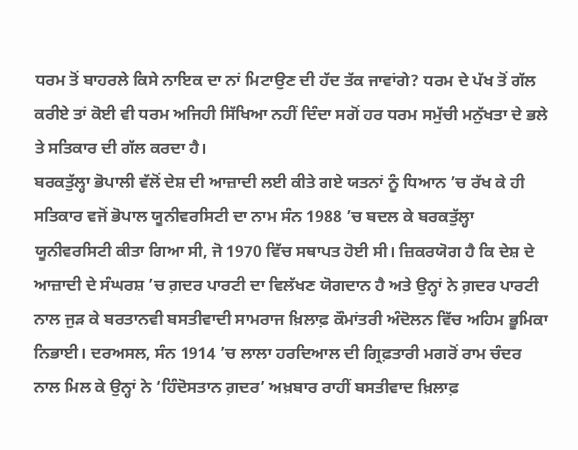ਧਰਮ ਤੋਂ ਬਾਹਰਲੇ ਕਿਸੇ ਨਾਇਕ ਦਾ ਨਾਂ ਮਿਟਾਉਣ ਦੀ ਹੱਦ ਤੱਕ ਜਾਵਾਂਗੇ? ਧਰਮ ਦੇ ਪੱਖ ਤੋਂ ਗੱਲ ਕਰੀਏ ਤਾਂ ਕੋਈ ਵੀ ਧਰਮ ਅਜਿਹੀ ਸਿੱਖਿਆ ਨਹੀਂ ਦਿੰਦਾ ਸਗੋਂ ਹਰ ਧਰਮ ਸਮੁੱਚੀ ਮਨੁੱਖਤਾ ਦੇ ਭਲੇ ਤੇ ਸਤਿਕਾਰ ਦੀ ਗੱਲ ਕਰਦਾ ਹੈ।
ਬਰਕਤੁੱਲ੍ਹਾ ਭੋਪਾਲੀ ਵੱਲੋਂ ਦੇਸ਼ ਦੀ ਆਜ਼ਾਦੀ ਲਈ ਕੀਤੇ ਗਏ ਯਤਨਾਂ ਨੂੰ ਧਿਆਨ ’ਚ ਰੱਖ ਕੇ ਹੀ ਸਤਿਕਾਰ ਵਜੋਂ ਭੋਪਾਲ ਯੂਨੀਵਰਸਿਟੀ ਦਾ ਨਾਮ ਸੰਨ 1988 ’ਚ ਬਦਲ ਕੇ ਬਰਕਤੁੱਲ੍ਹਾ ਯੂਨੀਵਰਸਿਟੀ ਕੀਤਾ ਗਿਆ ਸੀ, ਜੋ 1970 ਵਿੱਚ ਸਥਾਪਤ ਹੋਈ ਸੀ। ਜ਼ਿਕਰਯੋਗ ਹੈ ਕਿ ਦੇਸ਼ ਦੇ ਆਜ਼ਾਦੀ ਦੇ ਸੰਘਰਸ਼ ’ਚ ਗ਼ਦਰ ਪਾਰਟੀ ਦਾ ਵਿਲੱਖਣ ਯੋਗਦਾਨ ਹੈ ਅਤੇ ਉਨ੍ਹਾਂ ਨੇ ਗ਼ਦਰ ਪਾਰਟੀ ਨਾਲ ਜੁੜ ਕੇ ਬਰਤਾਨਵੀ ਬਸਤੀਵਾਦੀ ਸਾਮਰਾਜ ਖ਼ਿਲਾਫ਼ ਕੌਮਾਂਤਰੀ ਅੰਦੋਲਨ ਵਿੱਚ ਅਹਿਮ ਭੂਮਿਕਾ ਨਿਭਾਈ। ਦਰਅਸਲ, ਸੰਨ 1914 ’ਚ ਲਾਲਾ ਹਰਦਿਆਲ ਦੀ ਗ੍ਰਿਫ਼ਤਾਰੀ ਮਗਰੋਂ ਰਾਮ ਚੰਦਰ ਨਾਲ ਮਿਲ ਕੇ ਉਨ੍ਹਾਂ ਨੇ ‘ਹਿੰਦੋਸਤਾਨ ਗ਼ਦਰ’ ਅਖ਼ਬਾਰ ਰਾਹੀਂ ਬਸਤੀਵਾਦ ਖ਼ਿਲਾਫ਼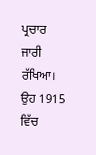ਪ੍ਰਚਾਰ ਜਾਰੀ ਰੱਖਿਆ। ਉਹ 1915 ਵਿੱਚ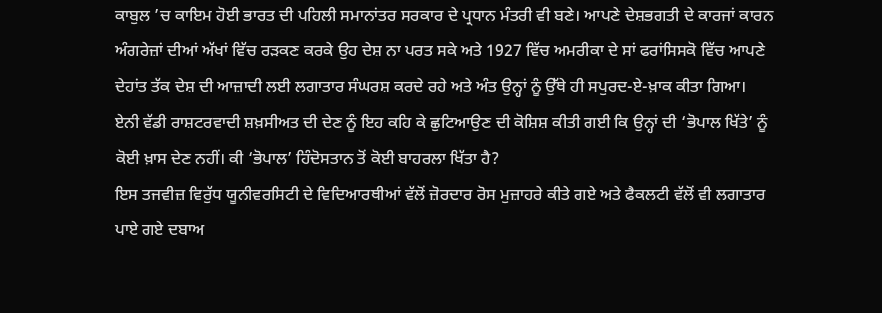ਕਾਬੁਲ ’ਚ ਕਾਇਮ ਹੋਈ ਭਾਰਤ ਦੀ ਪਹਿਲੀ ਸਮਾਨਾਂਤਰ ਸਰਕਾਰ ਦੇ ਪ੍ਰਧਾਨ ਮੰਤਰੀ ਵੀ ਬਣੇ। ਆਪਣੇ ਦੇਸ਼ਭਗਤੀ ਦੇ ਕਾਰਜਾਂ ਕਾਰਨ ਅੰਗਰੇਜ਼ਾਂ ਦੀਆਂ ਅੱਖਾਂ ਵਿੱਚ ਰੜਕਣ ਕਰਕੇ ਉਹ ਦੇਸ਼ ਨਾ ਪਰਤ ਸਕੇ ਅਤੇ 1927 ਵਿੱਚ ਅਮਰੀਕਾ ਦੇ ਸਾਂ ਫਰਾਂਸਿਸਕੋ ਵਿੱਚ ਆਪਣੇ ਦੇਹਾਂਤ ਤੱਕ ਦੇਸ਼ ਦੀ ਆਜ਼ਾਦੀ ਲਈ ਲਗਾਤਾਰ ਸੰਘਰਸ਼ ਕਰਦੇ ਰਹੇ ਅਤੇ ਅੰਤ ਉਨ੍ਹਾਂ ਨੂੰ ਉੱਥੇ ਹੀ ਸਪੁਰਦ-ਏ-ਖ਼ਾਕ ਕੀਤਾ ਗਿਆ।
ਏਨੀ ਵੱਡੀ ਰਾਸ਼ਟਰਵਾਦੀ ਸ਼ਖ਼ਸੀਅਤ ਦੀ ਦੇਣ ਨੂੰ ਇਹ ਕਹਿ ਕੇ ਛੁਟਿਆਉਣ ਦੀ ਕੋਸ਼ਿਸ਼ ਕੀਤੀ ਗਈ ਕਿ ਉਨ੍ਹਾਂ ਦੀ ‘ਭੋਪਾਲ ਖਿੱਤੇ’ ਨੂੰ ਕੋਈ ਖ਼ਾਸ ਦੇਣ ਨਹੀਂ। ਕੀ ‘ਭੋਪਾਲ’ ਹਿੰਦੋਸਤਾਨ ਤੋਂ ਕੋਈ ਬਾਹਰਲਾ ਖਿੱਤਾ ਹੈ?
ਇਸ ਤਜਵੀਜ਼ ਵਿਰੁੱਧ ਯੂਨੀਵਰਸਿਟੀ ਦੇ ਵਿਦਿਆਰਥੀਆਂ ਵੱਲੋਂ ਜ਼ੋਰਦਾਰ ਰੋਸ ਮੁਜ਼ਾਹਰੇ ਕੀਤੇ ਗਏ ਅਤੇ ਫੈਕਲਟੀ ਵੱਲੋਂ ਵੀ ਲਗਾਤਾਰ ਪਾਏ ਗਏ ਦਬਾਅ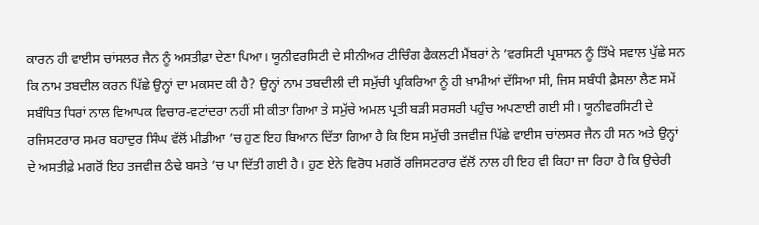ਕਾਰਨ ਹੀ ਵਾਈਸ ਚਾਂਸਲਰ ਜੈਨ ਨੂੰ ਅਸਤੀਫ਼ਾ ਦੇਣਾ ਪਿਆ। ਯੂਨੀਵਰਸਿਟੀ ਦੇ ਸੀਨੀਅਰ ਟੀਚਿੰਗ ਫੈਕਲਟੀ ਮੈਂਬਰਾਂ ਨੇ ’ਵਰਸਿਟੀ ਪ੍ਰਸ਼ਾਸਨ ਨੂੰ ਤਿੱਖੇ ਸਵਾਲ ਪੁੱਛੇ ਸਨ ਕਿ ਨਾਮ ਤਬਦੀਲ ਕਰਨ ਪਿੱਛੇ ਉਨ੍ਹਾਂ ਦਾ ਮਕਸਦ ਕੀ ਹੈ? ਉਨ੍ਹਾਂ ਨਾਮ ਤਬਦੀਲੀ ਦੀ ਸਮੁੱਚੀ ਪ੍ਰਕਿਰਿਆ ਨੂੰ ਹੀ ਖ਼ਾਮੀਆਂ ਦੱਸਿਆ ਸੀ, ਜਿਸ ਸਬੰਧੀ ਫ਼ੈਸਲਾ ਲੈਣ ਸਮੇਂ ਸਬੰਧਿਤ ਧਿਰਾਂ ਨਾਲ ਵਿਆਪਕ ਵਿਚਾਰ-ਵਟਾਂਦਰਾ ਨਹੀਂ ਸੀ ਕੀਤਾ ਗਿਆ ਤੇ ਸਮੁੱਚੇ ਅਮਲ ਪ੍ਰਤੀ ਬੜੀ ਸਰਸਰੀ ਪਹੁੰਚ ਅਪਣਾਈ ਗਈ ਸੀ। ਯੂਨੀਵਰਸਿਟੀ ਦੇ ਰਜਿਸਟਰਾਰ ਸਮਰ ਬਹਾਦੁਰ ਸਿੰਘ ਵੱਲੋਂ ਮੀਡੀਆ ’ਚ ਹੁਣ ਇਹ ਬਿਆਨ ਦਿੱਤਾ ਗਿਆ ਹੈ ਕਿ ਇਸ ਸਮੁੱਚੀ ਤਜਵੀਜ਼ ਪਿੱਛੇ ਵਾਈਸ ਚਾਂਲਸਰ ਜੈਨ ਹੀ ਸਨ ਅਤੇ ਉਨ੍ਹਾਂ ਦੇ ਅਸਤੀਫ਼ੇ ਮਗਰੋਂ ਇਹ ਤਜਵੀਜ਼ ਠੰਢੇ ਬਸਤੇ ’ਚ ਪਾ ਦਿੱਤੀ ਗਈ ਹੈ। ਹੁਣ ਏਨੇ ਵਿਰੋਧ ਮਗਰੋਂ ਰਜਿਸਟਰਾਰ ਵੱਲੋਂ ਨਾਲ ਹੀ ਇਹ ਵੀ ਕਿਹਾ ਜਾ ਰਿਹਾ ਹੈ ਕਿ ਉਚੇਰੀ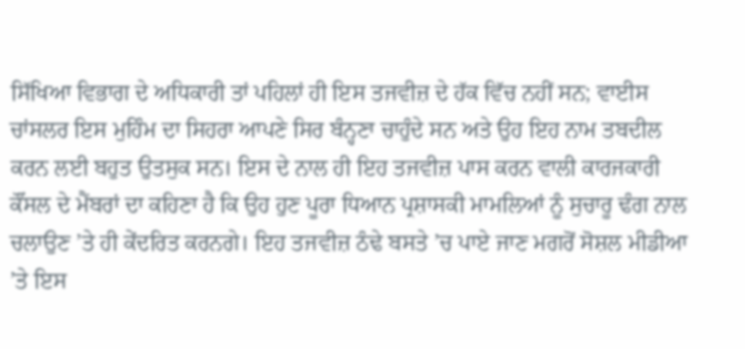ਸਿੱਖਿਆ ਵਿਭਾਗ ਦੇ ਅਧਿਕਾਰੀ ਤਾਂ ਪਹਿਲਾਂ ਹੀ ਇਸ ਤਜਵੀਜ਼ ਦੇ ਹੱਕ ਵਿੱਚ ਨਹੀਂ ਸਨ; ਵਾਈਸ ਚਾਂਸਲਰ ਇਸ ਮੁਹਿੰਮ ਦਾ ਸਿਹਰਾ ਆਪਣੇ ਸਿਰ ਬੰਨ੍ਹਣਾ ਚਾਹੁੰਦੇ ਸਨ ਅਤੇ ਉਹ ਇਹ ਨਾਮ ਤਬਦੀਲ ਕਰਨ ਲਈ ਬਹੁਤ ਉਤਸੁਕ ਸਨ। ਇਸ ਦੇ ਨਾਲ ਹੀ ਇਹ ਤਜਵੀਜ਼ ਪਾਸ ਕਰਨ ਵਾਲੀ ਕਾਰਜਕਾਰੀ ਕੌਂਸਲ ਦੇ ਮੈਂਬਰਾਂ ਦਾ ਕਹਿਣਾ ਹੈ ਕਿ ਉਹ ਹੁਣ ਪੂਰਾ ਧਿਆਨ ਪ੍ਰਸ਼ਾਸਕੀ ਮਾਮਲਿਆਂ ਨੂੰ ਸੁਚਾਰੂ ਢੰਗ ਨਾਲ ਚਲਾਉਣ ’ਤੇ ਹੀ ਕੇਂਦਰਿਤ ਕਰਨਗੇ। ਇਹ ਤਜਵੀਜ਼ ਠੰਢੇ ਬਸਤੇ ’ਚ ਪਾਏ ਜਾਣ ਮਗਰੋਂ ਸੋਸ਼ਲ ਮੀਡੀਆ ’ਤੇ ਇਸ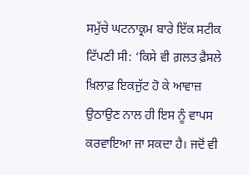ਸਮੁੱਚੇ ਘਟਨਾਕ੍ਰਮ ਬਾਰੇ ਇੱਕ ਸਟੀਕ ਟਿੱਪਣੀ ਸੀ: ‘ਕਿਸੇ ਵੀ ਗ਼ਲਤ ਫ਼ੈਸਲੇ ਖ਼ਿਲਾਫ਼ ਇਕਜੁੱਟ ਹੋ ਕੇ ਆਵਾਜ਼ ਉਠਾਉਣ ਨਾਲ ਹੀ ਇਸ ਨੂੰ ਵਾਪਸ ਕਰਵਾਇਆ ਜਾ ਸਕਦਾ ਹੈ। ਜਦੋਂ ਵੀ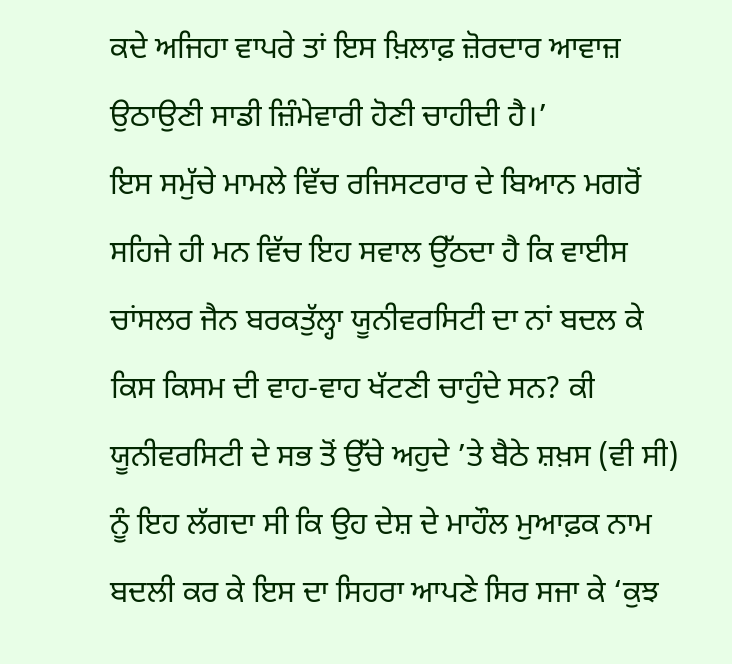ਕਦੇ ਅਜਿਹਾ ਵਾਪਰੇ ਤਾਂ ਇਸ ਖ਼ਿਲਾਫ਼ ਜ਼ੋਰਦਾਰ ਆਵਾਜ਼ ਉਠਾਉਣੀ ਸਾਡੀ ਜ਼ਿੰਮੇਵਾਰੀ ਹੋਣੀ ਚਾਹੀਦੀ ਹੈ।’
ਇਸ ਸਮੁੱਚੇ ਮਾਮਲੇ ਵਿੱਚ ਰਜਿਸਟਰਾਰ ਦੇ ਬਿਆਨ ਮਗਰੋਂ ਸਹਿਜੇ ਹੀ ਮਨ ਵਿੱਚ ਇਹ ਸਵਾਲ ਉੱਠਦਾ ਹੈ ਕਿ ਵਾਈਸ ਚਾਂਸਲਰ ਜੈਨ ਬਰਕਤੁੱਲ੍ਹਾ ਯੂਨੀਵਰਸਿਟੀ ਦਾ ਨਾਂ ਬਦਲ ਕੇ ਕਿਸ ਕਿਸਮ ਦੀ ਵਾਹ-ਵਾਹ ਖੱਟਣੀ ਚਾਹੁੰਦੇ ਸਨ? ਕੀ ਯੂਨੀਵਰਸਿਟੀ ਦੇ ਸਭ ਤੋਂ ਉੱਚੇ ਅਹੁਦੇ ’ਤੇ ਬੈਠੇ ਸ਼ਖ਼ਸ (ਵੀ ਸੀ) ਨੂੰ ਇਹ ਲੱਗਦਾ ਸੀ ਕਿ ਉਹ ਦੇਸ਼ ਦੇ ਮਾਹੌਲ ਮੁਆਫ਼ਕ ਨਾਮ ਬਦਲੀ ਕਰ ਕੇ ਇਸ ਦਾ ਸਿਹਰਾ ਆਪਣੇ ਸਿਰ ਸਜਾ ਕੇ ‘ਕੁਝ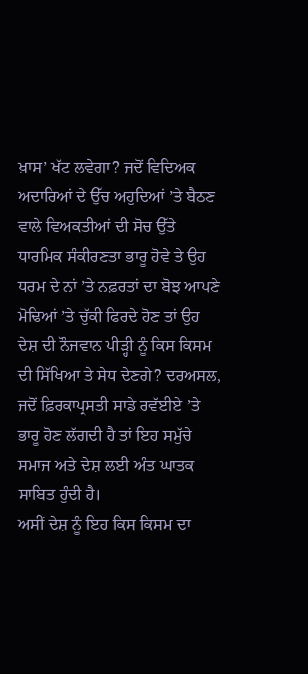ਖ਼ਾਸ’ ਖੱਟ ਲਵੇਗਾ? ਜਦੋਂ ਵਿਦਿਅਕ ਅਦਾਰਿਆਂ ਦੇ ਉੱਚ ਅਹੁਦਿਆਂ ’ਤੇ ਬੈਠਣ ਵਾਲੇ ਵਿਅਕਤੀਆਂ ਦੀ ਸੋਚ ਉੱਤੇ ਧਾਰਮਿਕ ਸੰਕੀਰਣਤਾ ਭਾਰੂ ਹੋਵੇ ਤੇ ਉਹ ਧਰਮ ਦੇ ਨਾਂ ’ਤੇ ਨਫ਼ਰਤਾਂ ਦਾ ਬੋਝ ਆਪਣੇ ਮੋਢਿਆਂ ’ਤੇ ਚੁੱਕੀ ਫਿਰਦੇ ਹੋਣ ਤਾਂ ਉਹ ਦੇਸ਼ ਦੀ ਨੌਜਵਾਨ ਪੀੜ੍ਹੀ ਨੂੰ ਕਿਸ ਕਿਸਮ ਦੀ ਸਿੱਖਿਆ ਤੇ ਸੇਧ ਦੇਣਗੇ? ਦਰਅਸਲ, ਜਦੋਂ ਫ਼ਿਰਕਾਪ੍ਰਸਤੀ ਸਾਡੇ ਰਵੱਈਏ ’ਤੇ ਭਾਰੂ ਹੋਣ ਲੱਗਦੀ ਹੈ ਤਾਂ ਇਹ ਸਮੁੱਚੇ ਸਮਾਜ ਅਤੇ ਦੇਸ਼ ਲਈ ਅੰਤ ਘਾਤਕ ਸਾਬਿਤ ਹੁੰਦੀ ਹੈ।
ਅਸੀਂ ਦੇਸ਼ ਨੂੰ ਇਹ ਕਿਸ ਕਿਸਮ ਦਾ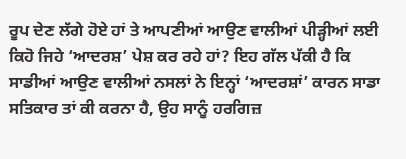ਰੂਪ ਦੇਣ ਲੱਗੇ ਹੋਏ ਹਾਂ ਤੇ ਆਪਣੀਆਂ ਆਉਣ ਵਾਲੀਆਂ ਪੀੜ੍ਹੀਆਂ ਲਈ ਕਿਹੋ ਜਿਹੇ ‘ਆਦਰਸ਼’ ਪੇਸ਼ ਕਰ ਰਹੇ ਹਾਂ? ਇਹ ਗੱਲ ਪੱਕੀ ਹੈ ਕਿ ਸਾਡੀਆਂ ਆਉਣ ਵਾਲੀਆਂ ਨਸਲਾਂ ਨੇ ਇਨ੍ਹਾਂ ‘ਆਦਰਸ਼ਾਂ’ ਕਾਰਨ ਸਾਡਾ ਸਤਿਕਾਰ ਤਾਂ ਕੀ ਕਰਨਾ ਹੈ, ਉਹ ਸਾਨੂੰ ਹਰਗਿਜ਼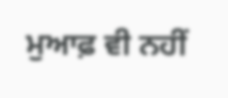ਮੁਆਫ਼ ਵੀ ਨਹੀਂ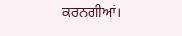ਕਰਨਗੀਆਂ।